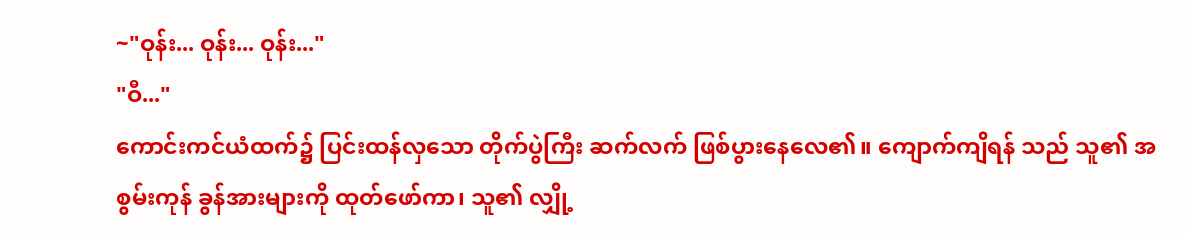~"ဝုန်း... ဝုန်း... ဝုန်း..."
"ဝီ..."
ကောင်းကင်ယံထက်၌ ပြင်းထန်လှသော တိုက်ပွဲကြီး ဆက်လက် ဖြစ်ပွားနေလေ၏။ ကျောက်ကျိရန် သည် သူ၏ အစွမ်းကုန် ခွန်အားများကို ထုတ်ဖော်ကာ၊ သူ၏ လျှို့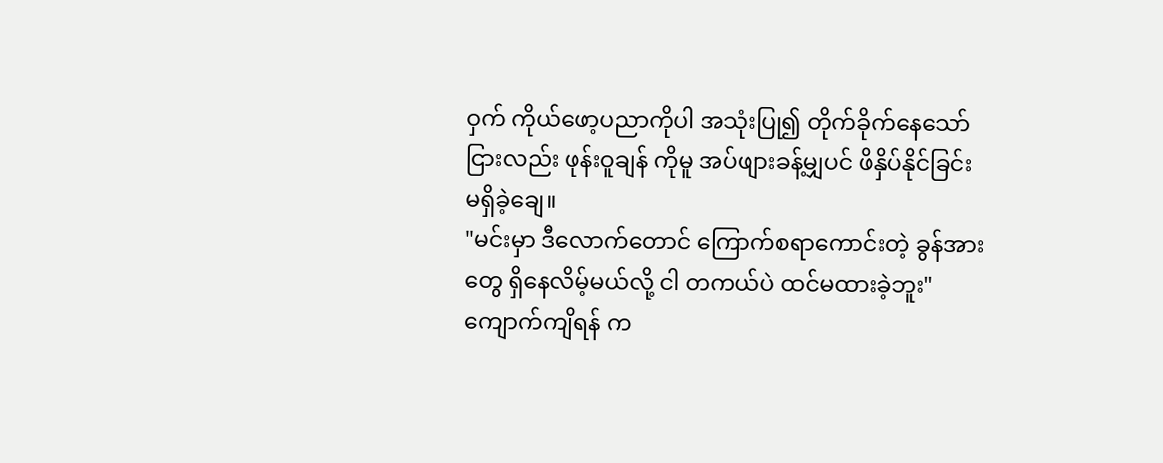ဝှက် ကိုယ်ဖော့ပညာကိုပါ အသုံးပြု၍ တိုက်ခိုက်နေသော်ငြားလည်း ဖုန်းဝူချန် ကိုမူ အပ်ဖျားခန့်မျှပင် ဖိနှိပ်နိုင်ခြင်း မရှိခဲ့ချေ။
"မင်းမှာ ဒီလောက်တောင် ကြောက်စရာကောင်းတဲ့ ခွန်အားတွေ ရှိနေလိမ့်မယ်လို့ ငါ တကယ်ပဲ ထင်မထားခဲ့ဘူး"
ကျောက်ကျိရန် က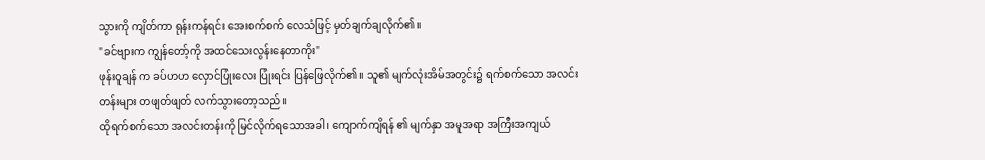သွားကို ကျိတ်ကာ ရုန်းကန်ရင်း အေးစက်စက် လေသံဖြင့် မှတ်ချက်ချလိုက်၏။
"ခင်ဗျားက ကျွန်တော့်ကို အထင်သေးလွန်းနေတာကိုး"
ဖုန်းဝူချန် က ခပ်ဟဟ လှောင်ပြုံးလေး ပြုံးရင်း ပြန်ဖြေလိုက်၏။ သူ၏ မျက်လုံးအိမ်အတွင်း၌ ရက်စက်သော အလင်းတန်းများ တဖျတ်ဖျတ် လက်သွားတော့သည်။
ထိုရက်စက်သော အလင်းတန်းကို မြင်လိုက်ရသောအခါ၊ ကျောက်ကျိရန် ၏ မျက်နှာ အမူအရာ အကြီးအကျယ်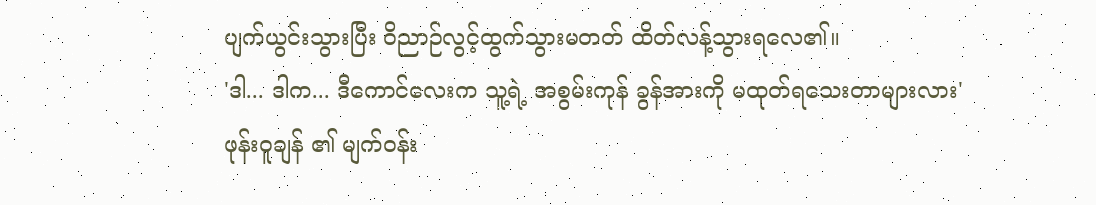ပျက်ယွင်းသွားပြီး ဝိညာဉ်လွင့်ထွက်သွားမတတ် ထိတ်လန့်သွားရလေ၏။
'ဒါ... ဒါက... ဒီကောင်လေးက သူ့ရဲ့ အစွမ်းကုန် ခွန်အားကို မထုတ်ရသေးတာများလား'
ဖုန်းဝူချန် ၏ မျက်ဝန်း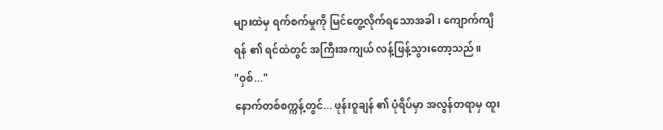များထဲမှ ရက်စက်မှုကို မြင်တွေ့လိုက်ရသောအခါ၊ ကျောက်ကျိရန် ၏ ရင်ထဲတွင် အကြီးအကျယ် လန့်ဖြန့်သွားတော့သည်။
"ဝှစ်..."
နောက်တစ်စက္ကန့်တွင်... ဖုန်းဝူချန် ၏ ပုံရိပ်မှာ အလွန်တရာမှ ထူး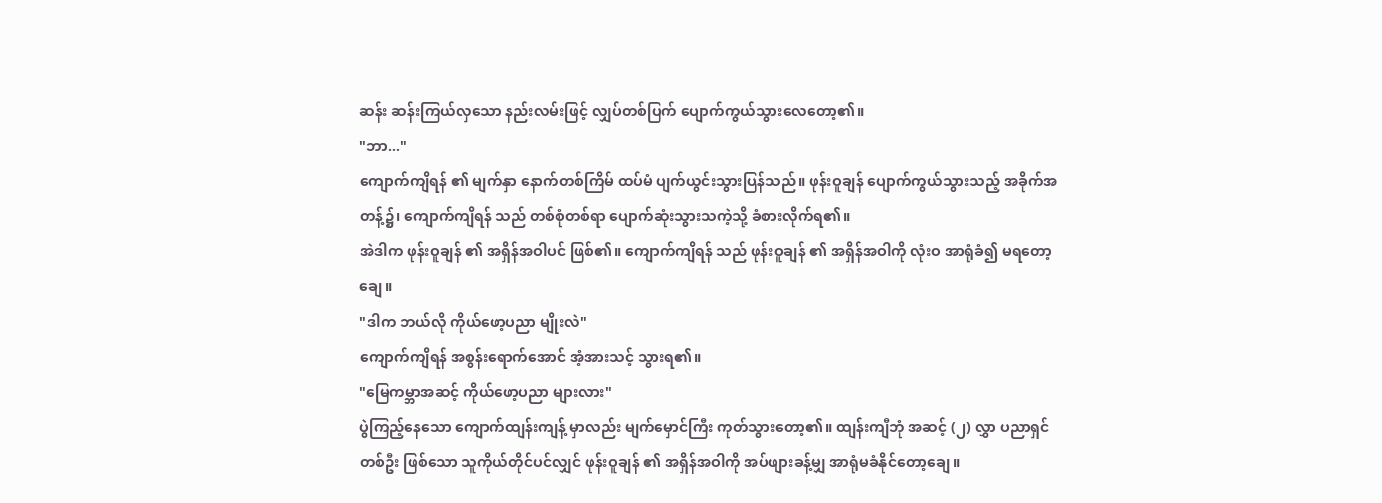ဆန်း ဆန်းကြယ်လှသော နည်းလမ်းဖြင့် လျှပ်တစ်ပြက် ပျောက်ကွယ်သွားလေတော့၏။
"ဘာ..."
ကျောက်ကျိရန် ၏ မျက်နှာ နောက်တစ်ကြိမ် ထပ်မံ ပျက်ယွင်းသွားပြန်သည်။ ဖုန်းဝူချန် ပျောက်ကွယ်သွားသည့် အခိုက်အတန့်၌၊ ကျောက်ကျိရန် သည် တစ်စုံတစ်ရာ ပျောက်ဆုံးသွားသကဲ့သို့ ခံစားလိုက်ရ၏။
အဲဒါက ဖုန်းဝူချန် ၏ အရှိန်အဝါပင် ဖြစ်၏။ ကျောက်ကျိရန် သည် ဖုန်းဝူချန် ၏ အရှိန်အဝါကို လုံးဝ အာရုံခံ၍ မရတော့ချေ။
"ဒါက ဘယ်လို ကိုယ်ဖော့ပညာ မျိုးလဲ"
ကျောက်ကျိရန် အစွန်းရောက်အောင် အံ့အားသင့် သွားရ၏။
"မြေကမ္ဘာအဆင့် ကိုယ်ဖော့ပညာ များလား"
ပွဲကြည့်နေသော ကျောက်ထျန်းကျန့် မှာလည်း မျက်မှောင်ကြီး ကုတ်သွားတော့၏။ ထျန်းကျီဘုံ အဆင့် (၂) လွှာ ပညာရှင် တစ်ဦး ဖြစ်သော သူကိုယ်တိုင်ပင်လျှင် ဖုန်းဝူချန် ၏ အရှိန်အဝါကို အပ်ဖျားခန့်မျှ အာရုံမခံနိုင်တော့ချေ။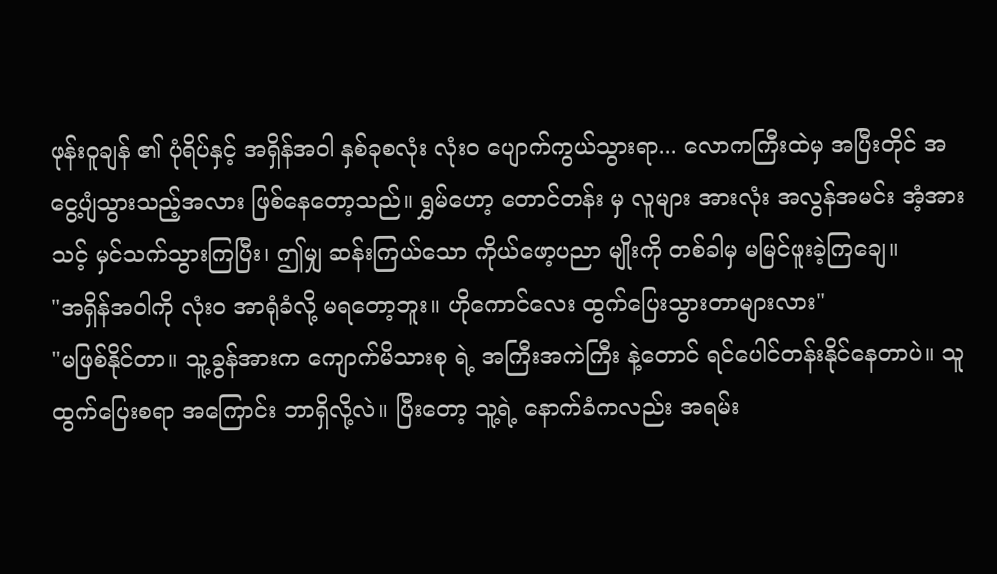ဖုန်းဝူချန် ၏ ပုံရိပ်နှင့် အရှိန်အဝါ နှစ်ခုစလုံး လုံးဝ ပျောက်ကွယ်သွားရာ... လောကကြီးထဲမှ အပြီးတိုင် အငွေ့ပျံသွားသည့်အလား ဖြစ်နေတော့သည်။ ရွှမ်ဟော့ တောင်တန်း မှ လူများ အားလုံး အလွန်အမင်း အံ့အားသင့် မှင်သက်သွားကြပြီး၊ ဤမျှ ဆန်းကြယ်သော ကိုယ်ဖော့ပညာ မျိုးကို တစ်ခါမှ မမြင်ဖူးခဲ့ကြချေ။
"အရှိန်အဝါကို လုံးဝ အာရုံခံလို့ မရတော့ဘူး။ ဟိုကောင်လေး ထွက်ပြေးသွားတာများလား"
"မဖြစ်နိုင်တာ။ သူ့ခွန်အားက ကျောက်မိသားစု ရဲ့ အကြီးအကဲကြီး နဲ့တောင် ရင်ပေါင်တန်းနိုင်နေတာပဲ။ သူ ထွက်ပြေးစရာ အကြောင်း ဘာရှိလို့လဲ။ ပြီးတော့ သူ့ရဲ့ နောက်ခံကလည်း အရမ်း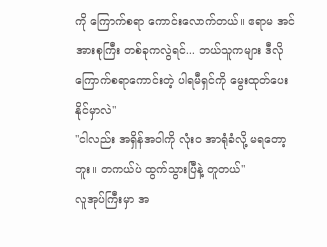ကို ကြောက်စရာ ကောင်းလောက်တယ်။ ဧရာမ အင်အားစုကြီး တစ်ခုကလွဲရင်... ဘယ်သူကများ ဒီလို ကြောက်စရာကောင်းတဲ့ ပါရမီရှင်ကို မွေးထုတ်ပေးနိုင်မှာလဲ"
"ငါလည်း အရှိန်အဝါကို လုံးဝ အာရုံခံလို့ မရတော့ဘူး။ တကယ်ပဲ ထွက်သွားပြီနဲ့ တူတယ်"
လူအုပ်ကြီးမှာ အ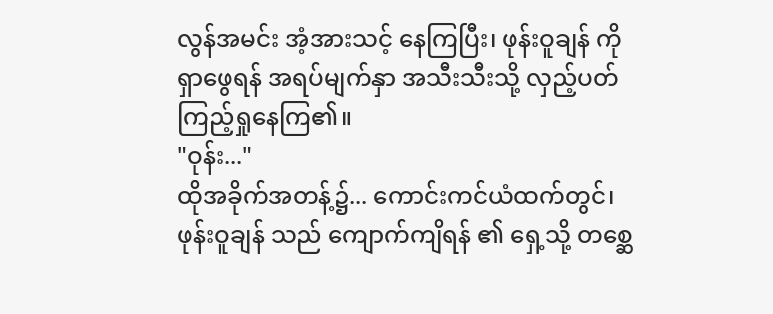လွန်အမင်း အံ့အားသင့် နေကြပြီး၊ ဖုန်းဝူချန် ကို ရှာဖွေရန် အရပ်မျက်နှာ အသီးသီးသို့ လှည့်ပတ် ကြည့်ရှုနေကြ၏။
"ဝုန်း..."
ထိုအခိုက်အတန့်၌... ကောင်းကင်ယံထက်တွင်၊ ဖုန်းဝူချန် သည် ကျောက်ကျိရန် ၏ ရှေ့သို့ တစ္ဆေ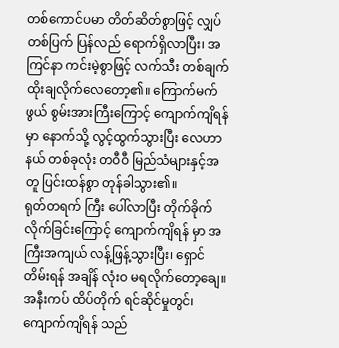တစ်ကောင်ပမာ တိတ်ဆိတ်စွာဖြင့် လျှပ်တစ်ပြက် ပြန်လည် ရောက်ရှိလာပြီး၊ အကြင်နာ ကင်းမဲ့စွာဖြင့် လက်သီး တစ်ချက် ထိုးချလိုက်လေတော့၏။ ကြောက်မက်ဖွယ် စွမ်းအားကြီးကြောင့် ကျောက်ကျိရန် မှာ နောက်သို့ လွင့်ထွက်သွားပြီး လေဟာနယ် တစ်ခုလုံး တဝီဝီ မြည်သံများနှင့်အတူ ပြင်းထန်စွာ တုန်ခါသွား၏။
ရုတ်တရက် ကြီး ပေါ်လာပြီး တိုက်ခိုက်လိုက်ခြင်းကြောင့် ကျောက်ကျိရန် မှာ အကြီးအကျယ် လန့်ဖြန့်သွားပြီး၊ ရှောင်တိမ်းရန် အချိန် လုံးဝ မရလိုက်တော့ချေ။
အနီးကပ် ထိပ်တိုက် ရင်ဆိုင်မှုတွင်၊ ကျောက်ကျိရန် သည်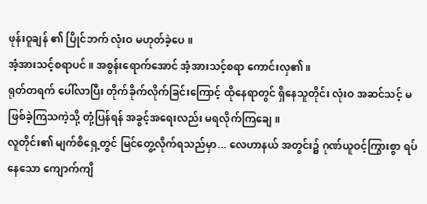ဖုန်းဝူချန် ၏ ပြိုင်ဘက် လုံးဝ မဟုတ်ခဲ့ပေ။
အံ့အားသင့်စရာပင်။ အစွန်းရောက်အောင် အံ့အားသင့်စရာ ကောင်းလှ၏။
ရုတ်တရက် ပေါ်လာပြီး တိုက်ခိုက်လိုက်ခြင်းကြောင့် ထိုနေရာတွင် ရှိနေသူတိုင်း လုံးဝ အဆင်သင့် မဖြစ်ခဲ့ကြသကဲ့သို့ တုံ့ပြန်ရန် အခွင့်အရေးလည်း မရလိုက်ကြချေ။
လူတိုင်း၏ မျက်စိရှေ့တွင် မြင်တွေ့လိုက်ရသည်မှာ... လေဟာနယ် အတွင်း၌ ဂုဏ်ယူဝင့်ကြွားစွာ ရပ်နေသော ကျောက်ကျိ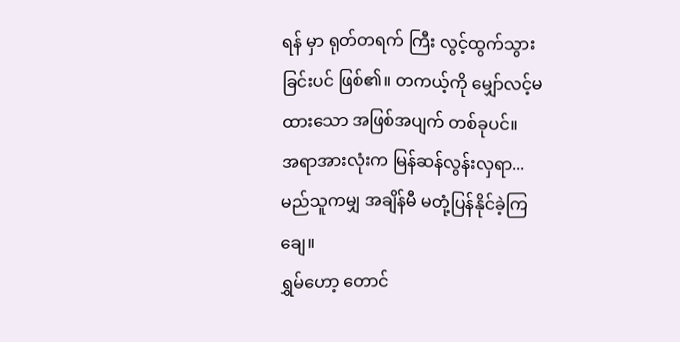ရန် မှာ ရုတ်တရက် ကြီး လွင့်ထွက်သွားခြင်းပင် ဖြစ်၏။ တကယ့်ကို မျှော်လင့်မထားသော အဖြစ်အပျက် တစ်ခုပင်။
အရာအားလုံးက မြန်ဆန်လွန်းလှရာ... မည်သူကမျှ အချိန်မီ မတုံ့ပြန်နိုင်ခဲ့ကြချေ။
ရွှမ်ဟော့ တောင်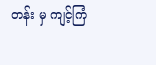တန်း မှ ကျင့်ကြံ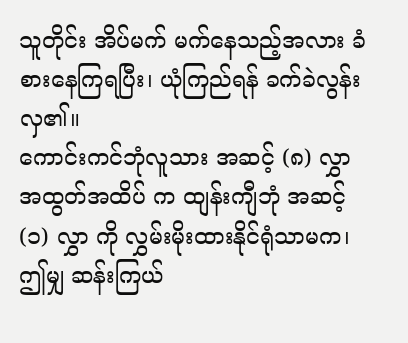သူတိုင်း အိပ်မက် မက်နေသည့်အလား ခံစားနေကြရပြီး၊ ယုံကြည်ရန် ခက်ခဲလွန်းလှ၏။
ကောင်းကင်ဘုံလူသား အဆင့် (၈) လွှာ အထွတ်အထိပ် က ထျန်းကျီဘုံ အဆင့် (၁) လွှာ ကို လွှမ်းမိုးထားနိုင်ရုံသာမက၊ ဤမျှ ဆန်းကြယ်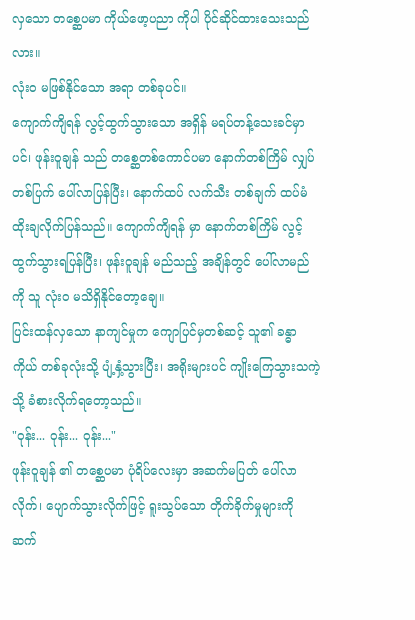လှသော တစ္ဆေပမာ ကိုယ်ဖော့ပညာ ကိုပါ ပိုင်ဆိုင်ထားသေးသည်လား။
လုံးဝ မဖြစ်နိုင်သော အရာ တစ်ခုပင်။
ကျောက်ကျိရန် လွင့်ထွက်သွားသော အရှိန် မရပ်တန့်သေးခင်မှာပင်၊ ဖုန်းဝူချန် သည် တစ္ဆေတစ်ကောင်ပမာ နောက်တစ်ကြိမ် လျှပ်တစ်ပြက် ပေါ်လာပြန်ပြီး၊ နောက်ထပ် လက်သီး တစ်ချက် ထပ်မံ ထိုးချလိုက်ပြန်သည်။ ကျောက်ကျိရန် မှာ နောက်တစ်ကြိမ် လွင့်ထွက်သွားရပြန်ပြီး၊ ဖုန်းဝူချန် မည်သည့် အချိန်တွင် ပေါ်လာမည်ကို သူ လုံးဝ မသိရှိနိုင်တော့ချေ။
ပြင်းထန်လှသော နာကျင်မှုက ကျောပြင်မှတစ်ဆင့် သူ၏ ခန္ဓာကိုယ် တစ်ခုလုံးသို့ ပျံ့နှံ့သွားပြီး၊ အရိုးများပင် ကျိုးကြေသွားသကဲ့သို့ ခံစားလိုက်ရတော့သည်။
"ဝုန်း... ဝုန်း... ဝုန်း..."
ဖုန်းဝူချန် ၏ တစ္ဆေပမာ ပုံရိပ်လေးမှာ အဆက်မပြတ် ပေါ်လာလိုက်၊ ပျောက်သွားလိုက်ဖြင့် ရူးသွပ်သော တိုက်ခိုက်မှုများကို ဆက်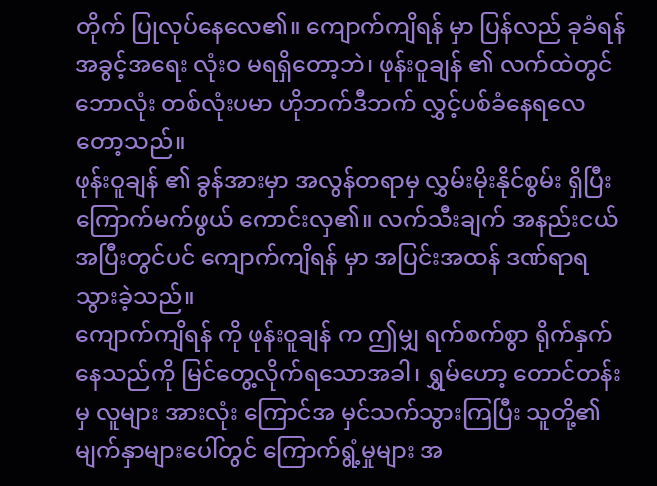တိုက် ပြုလုပ်နေလေ၏။ ကျောက်ကျိရန် မှာ ပြန်လည် ခုခံရန် အခွင့်အရေး လုံးဝ မရရှိတော့ဘဲ၊ ဖုန်းဝူချန် ၏ လက်ထဲတွင် ဘောလုံး တစ်လုံးပမာ ဟိုဘက်ဒီဘက် လွှင့်ပစ်ခံနေရလေတော့သည်။
ဖုန်းဝူချန် ၏ ခွန်အားမှာ အလွန်တရာမှ လွှမ်းမိုးနိုင်စွမ်း ရှိပြီး ကြောက်မက်ဖွယ် ကောင်းလှ၏။ လက်သီးချက် အနည်းငယ် အပြီးတွင်ပင် ကျောက်ကျိရန် မှာ အပြင်းအထန် ဒဏ်ရာရသွားခဲ့သည်။
ကျောက်ကျိရန် ကို ဖုန်းဝူချန် က ဤမျှ ရက်စက်စွာ ရိုက်နှက်နေသည်ကို မြင်တွေ့လိုက်ရသောအခါ၊ ရွှမ်ဟော့ တောင်တန်း မှ လူများ အားလုံး ကြောင်အ မှင်သက်သွားကြပြီး သူတို့၏ မျက်နှာများပေါ်တွင် ကြောက်ရွံ့မှုများ အ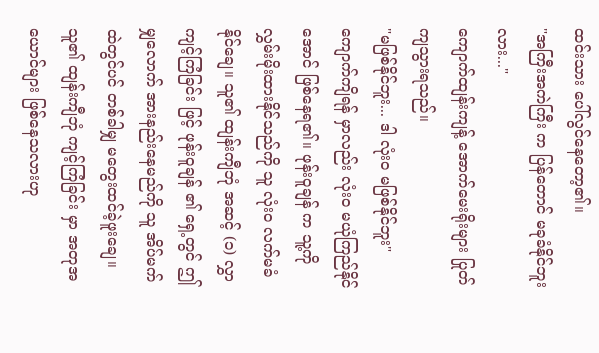ထင်းသား ပေါ်လွင်နေတော့၏။
"အကြီးအကဲကြီး က ပြန်တောင် မခုခံနိုင်ဘူးလား..."
ကျောက်ထျန်းကျန့် အောက်မေးရိုးများ ပြုတ်ကျသွားရသည်။
"မဖြစ်နိုင်ဘူး... ဒါ လုံးဝ မဖြစ်နိုင်ဘူး"
ကျောက်ကျိရန် မှာလည်း လုံးဝ မယုံကြည်နိုင်အောင် ဖြစ်နေရ၏။ ဖုန်းဝူချန် က သူ့ကို လွှမ်းမိုးထားနိုင်သည်ကို သူ လုံးဝ လက်မခံနိုင်ချေ။ သူ၏ ထျန်းကျီဘုံ အဆင့် (၁) လွှာ ကျင့်ကြံခြင်း ဖြင့် ဖုန်းဝူချန် ၏ ရှေ့တွင် ဤမျှလောက် အားနည်းနေမည်ကို သူ အိပ်မက်ထဲတွင်ပင် တစ်ခါမျှ မတွေးထင်ခဲ့ဖူးချေ။
သူ၏ ထျန်းကျီဘုံ ကျင့်ကြံခြင်း မှာ အတုအယောင်များ ဖြစ်နေသလားဟု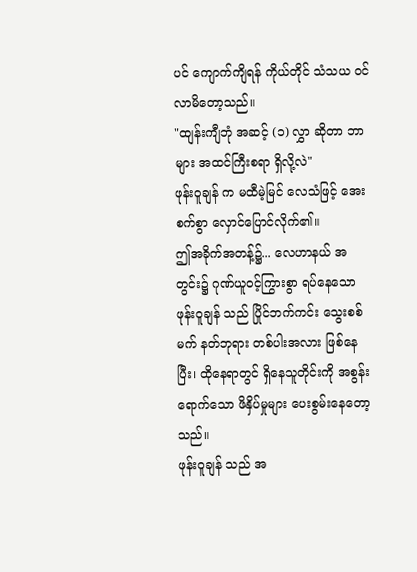ပင် ကျောက်ကျိရန် ကိုယ်တိုင် သံသယ ဝင်လာမိတော့သည်။
"ထျန်းကျီဘုံ အဆင့် (၁) လွှာ ဆိုတာ ဘာများ အထင်ကြီးစရာ ရှိလို့လဲ"
ဖုန်းဝူချန် က မထီမဲ့မြင် လေသံဖြင့် အေးစက်စွာ လှောင်ပြောင်လိုက်၏။
ဤအခိုက်အတန့်၌... လေဟာနယ် အတွင်း၌ ဂုဏ်ယူဝင့်ကြွားစွာ ရပ်နေသော ဖုန်းဝူချန် သည် ပြိုင်ဘက်ကင်း သွေးစစ်မက် နတ်ဘုရား တစ်ပါးအလား ဖြစ်နေပြီး၊ ထိုနေရာတွင် ရှိနေသူတိုင်းကို အစွန်းရောက်သော ဖိနှိပ်မှုများ ပေးစွမ်းနေတော့သည်။
ဖုန်းဝူချန် သည် အ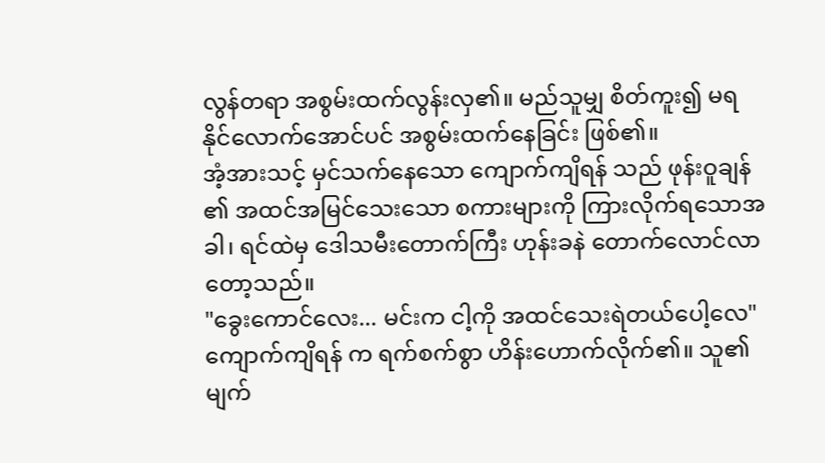လွန်တရာ အစွမ်းထက်လွန်းလှ၏။ မည်သူမျှ စိတ်ကူး၍ မရနိုင်လောက်အောင်ပင် အစွမ်းထက်နေခြင်း ဖြစ်၏။
အံ့အားသင့် မှင်သက်နေသော ကျောက်ကျိရန် သည် ဖုန်းဝူချန် ၏ အထင်အမြင်သေးသော စကားများကို ကြားလိုက်ရသောအခါ၊ ရင်ထဲမှ ဒေါသမီးတောက်ကြီး ဟုန်းခနဲ တောက်လောင်လာတော့သည်။
"ခွေးကောင်လေး... မင်းက ငါ့ကို အထင်သေးရဲတယ်ပေါ့လေ"
ကျောက်ကျိရန် က ရက်စက်စွာ ဟိန်းဟောက်လိုက်၏။ သူ၏ မျက်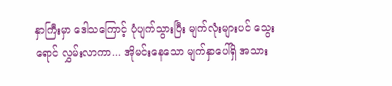နှာကြီးမှာ ဒေါသကြောင့် ပုံပျက်သွားပြီး မျက်လုံးများပင် သွေးရောင် လွှမ်းလာကာ... အိုမင်းနေသော မျက်နှာပေါ်ရှိ အသား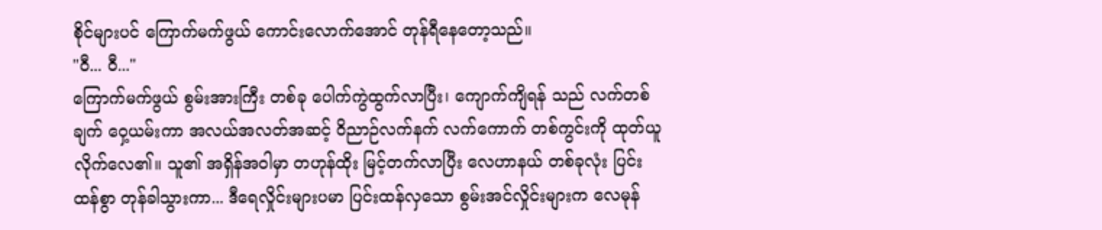စိုင်များပင် ကြောက်မက်ဖွယ် ကောင်းလောက်အောင် တုန်ရီနေတော့သည်။
"ဝီ... ဝီ..."
ကြောက်မက်ဖွယ် စွမ်းအားကြီး တစ်ခု ပေါက်ကွဲထွက်လာပြီး၊ ကျောက်ကျိရန် သည် လက်တစ်ချက် ဝှေ့ယမ်းကာ အလယ်အလတ်အဆင့် ဝိညာဉ်လက်နက် လက်ကောက် တစ်ကွင်းကို ထုတ်ယူလိုက်လေ၏။ သူ၏ အရှိန်အဝါမှာ တဟုန်ထိုး မြင့်တက်လာပြီး လေဟာနယ် တစ်ခုလုံး ပြင်းထန်စွာ တုန်ခါသွားကာ... ဒီရေလှိုင်းများပမာ ပြင်းထန်လှသော စွမ်းအင်လှိုင်းများက လေမုန်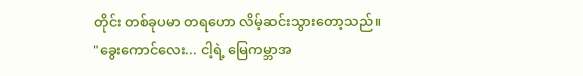တိုင်း တစ်ခုပမာ တရဟော လိမ့်ဆင်းသွားတော့သည်။
"ခွေးကောင်လေး... ငါ့ရဲ့ မြေကမ္ဘာအ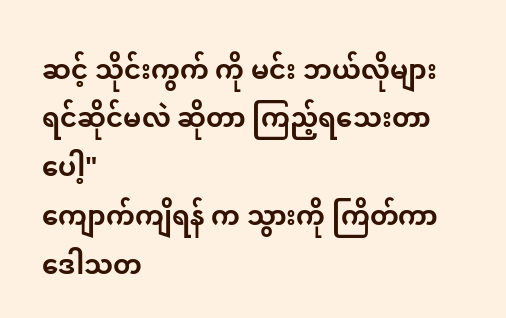ဆင့် သိုင်းကွက် ကို မင်း ဘယ်လိုများ ရင်ဆိုင်မလဲ ဆိုတာ ကြည့်ရသေးတာပေါ့"
ကျောက်ကျိရန် က သွားကို ကြိတ်ကာ ဒေါသတ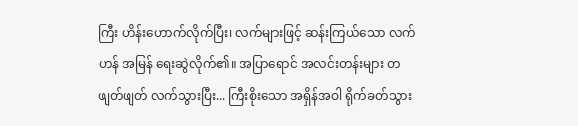ကြီး ဟိန်းဟောက်လိုက်ပြီး၊ လက်များဖြင့် ဆန်းကြယ်သော လက်ဟန် အမြန် ရေးဆွဲလိုက်၏။ အပြာရောင် အလင်းတန်းများ တဖျတ်ဖျတ် လက်သွားပြီး... ကြီးစိုးသော အရှိန်အဝါ ရိုက်ခတ်သွား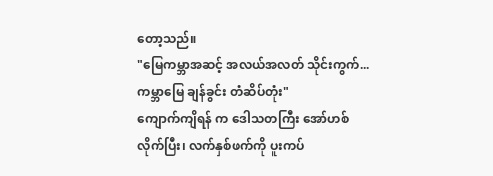တော့သည်။
"မြေကမ္ဘာအဆင့် အလယ်အလတ် သိုင်းကွက်... ကမ္ဘာမြေ ချန်ခွင်း တံဆိပ်တုံး"
ကျောက်ကျိရန် က ဒေါသတကြီး အော်ဟစ်လိုက်ပြီး၊ လက်နှစ်ဖက်ကို ပူးကပ်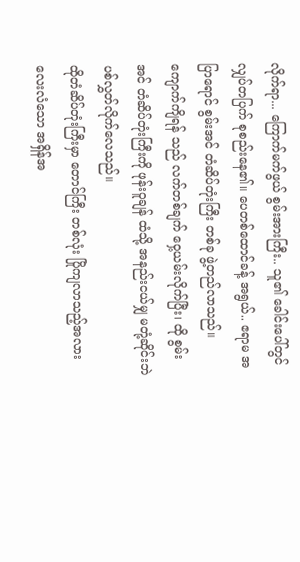လိုက်ရာ... ကြောက်မက်ဖွယ် စွမ်းအားကြီး.. သူ၏ ခေါင်းပေါ်တွင် လျှပ်တပြက် စုစည်းနေ၏။ ပေတစ်ထောင်ခန့် အရွယ်.. ဧရာမ အပြာရောင် စွမ်းအင် တံဆိပ်တုံးကြီး တစ်ခု ဖွဲ့တည်လာသည်။
ကျောက်ကျိရန် သည် လက်တစ်ချက် ဝှေ့ယမ်းလိုက်ပြီး၊ ထို စွမ်းအင် တံဆိပ်တုံးကြီးကို ဖုန်းဝူချန် ထံသို့ အနည်းငယ်မျှ မတုံ့ဆိုင်းဘဲ ပစ်လွှတ်လိုက်လေသည်။
ထိုတံဆိပ်တုံးကြီးမှာ တောင်ကြီး တစ်လုံး ပြိုကျလာသည့်အလား လေးလံသော အရှိန်အ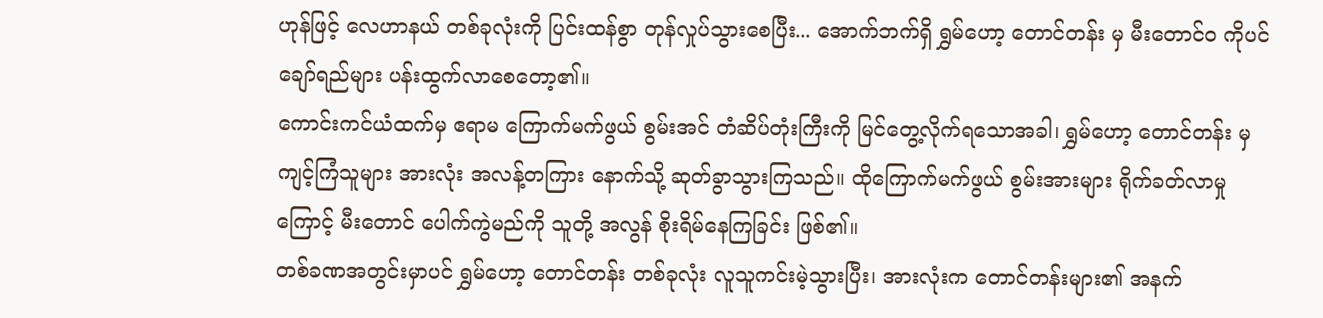ဟုန်ဖြင့် လေဟာနယ် တစ်ခုလုံးကို ပြင်းထန်စွာ တုန်လှုပ်သွားစေပြီး... အောက်ဘက်ရှိ ရွှမ်ဟော့ တောင်တန်း မှ မီးတောင်ဝ ကိုပင် ချော်ရည်များ ပန်းထွက်လာစေတော့၏။
ကောင်းကင်ယံထက်မှ ဧရာမ ကြောက်မက်ဖွယ် စွမ်းအင် တံဆိပ်တုံးကြီးကို မြင်တွေ့လိုက်ရသောအခါ၊ ရွှမ်ဟော့ တောင်တန်း မှ ကျင့်ကြံသူများ အားလုံး အလန့်တကြား နောက်သို့ ဆုတ်ခွာသွားကြသည်။ ထိုကြောက်မက်ဖွယ် စွမ်းအားများ ရိုက်ခတ်လာမှုကြောင့် မီးတောင် ပေါက်ကွဲမည်ကို သူတို့ အလွန် စိုးရိမ်နေကြခြင်း ဖြစ်၏။
တစ်ခဏအတွင်းမှာပင် ရွှမ်ဟော့ တောင်တန်း တစ်ခုလုံး လူသူကင်းမဲ့သွားပြီး၊ အားလုံးက တောင်တန်းများ၏ အနက်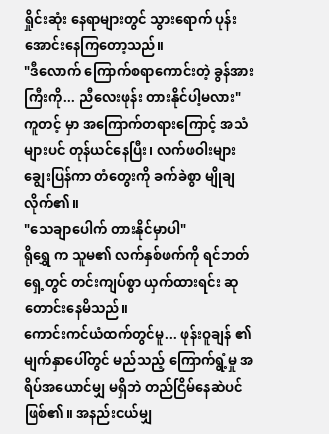ရှိုင်းဆုံး နေရာများတွင် သွားရောက် ပုန်းအောင်းနေကြတော့သည်။
"ဒီလောက် ကြောက်စရာကောင်းတဲ့ ခွန်အားကြီးကို... ညီလေးဖုန်း တားနိုင်ပါ့မလား"
ကူတင့် မှာ အကြောက်တရားကြောင့် အသံများပင် တုန်ယင်နေပြီး၊ လက်ဖဝါးများ ချွေးပြန်ကာ တံတွေးကို ခက်ခဲစွာ မျိုချလိုက်၏။
"သေချာပေါက် တားနိုင်မှာပါ"
ရိုရွှေ က သူမ၏ လက်နှစ်ဖက်ကို ရင်ဘတ်ရှေ့တွင် တင်းကျပ်စွာ ယှက်ထားရင်း ဆုတောင်းနေမိသည်။
ကောင်းကင်ယံထက်တွင်မူ... ဖုန်းဝူချန် ၏ မျက်နှာပေါ်တွင် မည်သည့် ကြောက်ရွံ့မှု အရိပ်အယောင်မျှ မရှိဘဲ တည်ငြိမ်နေဆဲပင် ဖြစ်၏။ အနည်းငယ်မျှ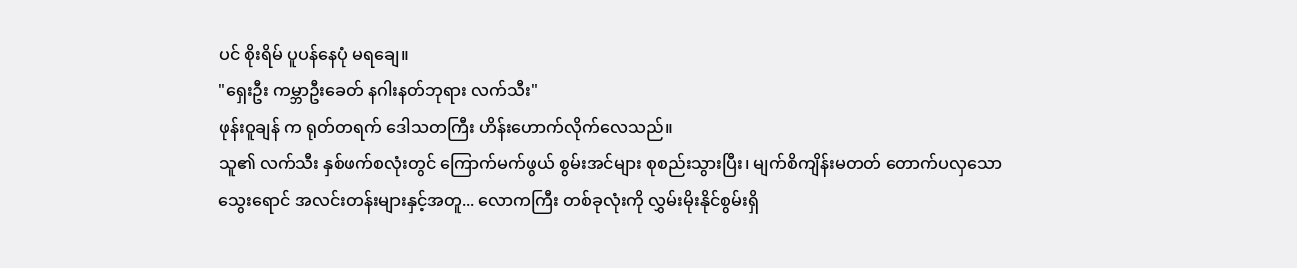ပင် စိုးရိမ် ပူပန်နေပုံ မရချေ။
"ရှေးဦး ကမ္ဘာဦးခေတ် နဂါးနတ်ဘုရား လက်သီး"
ဖုန်းဝူချန် က ရုတ်တရက် ဒေါသတကြီး ဟိန်းဟောက်လိုက်လေသည်။
သူ၏ လက်သီး နှစ်ဖက်စလုံးတွင် ကြောက်မက်ဖွယ် စွမ်းအင်များ စုစည်းသွားပြီး၊ မျက်စိကျိန်းမတတ် တောက်ပလှသော သွေးရောင် အလင်းတန်းများနှင့်အတူ... လောကကြီး တစ်ခုလုံးကို လွှမ်းမိုးနိုင်စွမ်းရှိ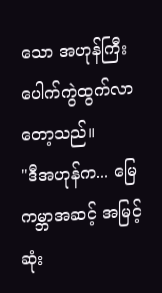သော အဟုန်ကြီး ပေါက်ကွဲထွက်လာတော့သည်။
"ဒီအဟုန်က... မြေကမ္ဘာအဆင့် အမြင့်ဆုံး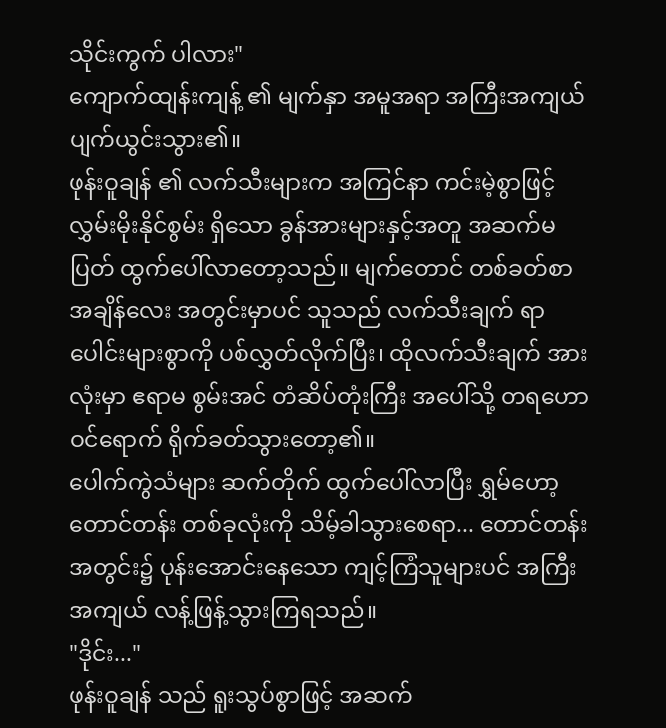သိုင်းကွက် ပါလား"
ကျောက်ထျန်းကျန့် ၏ မျက်နှာ အမူအရာ အကြီးအကျယ် ပျက်ယွင်းသွား၏။
ဖုန်းဝူချန် ၏ လက်သီးများက အကြင်နာ ကင်းမဲ့စွာဖြင့် လွှမ်းမိုးနိုင်စွမ်း ရှိသော ခွန်အားများနှင့်အတူ အဆက်မပြတ် ထွက်ပေါ်လာတော့သည်။ မျက်တောင် တစ်ခတ်စာ အချိန်လေး အတွင်းမှာပင် သူသည် လက်သီးချက် ရာပေါင်းများစွာကို ပစ်လွှတ်လိုက်ပြီး၊ ထိုလက်သီးချက် အားလုံးမှာ ဧရာမ စွမ်းအင် တံဆိပ်တုံးကြီး အပေါ်သို့ တရဟော ဝင်ရောက် ရိုက်ခတ်သွားတော့၏။
ပေါက်ကွဲသံများ ဆက်တိုက် ထွက်ပေါ်လာပြီး ရွှမ်ဟော့ တောင်တန်း တစ်ခုလုံးကို သိမ့်ခါသွားစေရာ... တောင်တန်း အတွင်း၌ ပုန်းအောင်းနေသော ကျင့်ကြံသူများပင် အကြီးအကျယ် လန့်ဖြန့်သွားကြရသည်။
"ဒိုင်း..."
ဖုန်းဝူချန် သည် ရူးသွပ်စွာဖြင့် အဆက်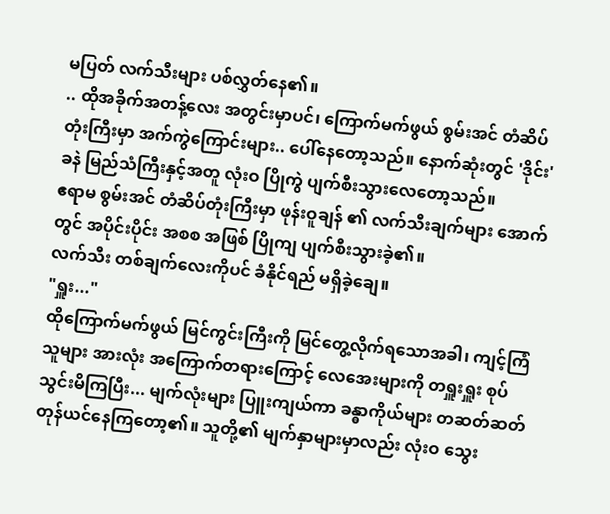မပြတ် လက်သီးများ ပစ်လွှတ်နေ၏။
.. ထိုအခိုက်အတန့်လေး အတွင်းမှာပင်၊ ကြောက်မက်ဖွယ် စွမ်းအင် တံဆိပ်တုံးကြီးမှာ အက်ကွဲကြောင်းများ.. ပေါ်နေတော့သည်။ နောက်ဆုံးတွင် 'ဒိုင်း' ခနဲ မြည်သံကြီးနှင့်အတူ လုံးဝ ပြိုကွဲ ပျက်စီးသွားလေတော့သည်။
ဧရာမ စွမ်းအင် တံဆိပ်တုံးကြီးမှာ ဖုန်းဝူချန် ၏ လက်သီးချက်များ အောက်တွင် အပိုင်းပိုင်း အစစ အဖြစ် ပြိုကျ ပျက်စီးသွားခဲ့၏။
လက်သီး တစ်ချက်လေးကိုပင် ခံနိုင်ရည် မရှိခဲ့ချေ။
"ရှူး..."
ထိုကြောက်မက်ဖွယ် မြင်ကွင်းကြီးကို မြင်တွေ့လိုက်ရသောအခါ၊ ကျင့်ကြံသူများ အားလုံး အကြောက်တရားကြောင့် လေအေးများကို တရှူးရှူး စုပ်သွင်းမိကြပြီး... မျက်လုံးများ ပြူးကျယ်ကာ ခန္ဓာကိုယ်များ တဆတ်ဆတ် တုန်ယင်နေကြတော့၏။ သူတို့၏ မျက်နှာများမှာလည်း လုံးဝ သွေး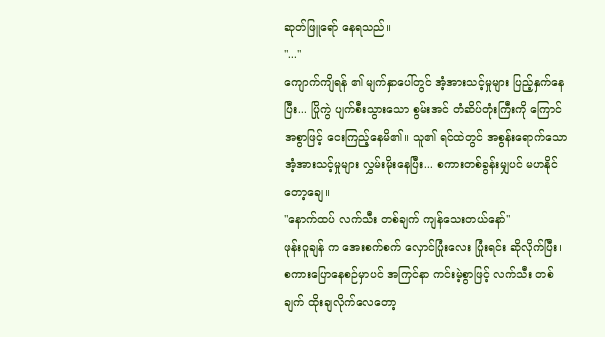ဆုတ်ဖြူရော် နေရသည်။
"..."
ကျောက်ကျိရန် ၏ မျက်နှာပေါ်တွင် အံ့အားသင့်မှုများ ပြည့်နှက်နေပြီး... ပြိုကွဲ ပျက်စီးသွားသော စွမ်းအင် တံဆိပ်တုံးကြီးကို ကြောင်အစွာဖြင့် ငေးကြည့်နေမိ၏။ သူ၏ ရင်ထဲတွင် အစွန်းရောက်သော အံ့အားသင့်မှုများ လွှမ်းမိုးနေပြီး... စကားတစ်ခွန်းမျှပင် မဟနိုင်တော့ချေ။
"နောက်ထပ် လက်သီး တစ်ချက် ကျန်သေးတယ်နော်"
ဖုန်းဝူချန် က အေးစက်စက် လှောင်ပြုံးလေး ပြုံးရင်း ဆိုလိုက်ပြီး၊ စကားပြောနေစဉ်မှာပင် အကြင်နာ ကင်းမဲ့စွာဖြင့် လက်သီး တစ်ချက် ထိုးချလိုက်လေတော့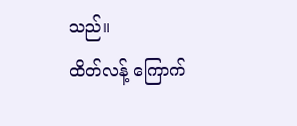သည်။
ထိတ်လန့် ကြောက်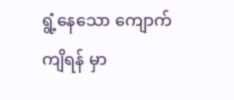ရွံ့နေသော ကျောက်ကျိရန် မှာ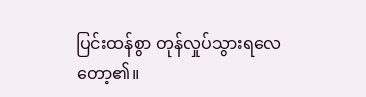ပြင်းထန်စွာ တုန်လှုပ်သွားရလေတော့၏။